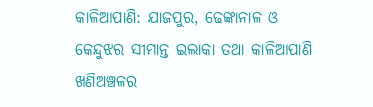କାଳିଆପାଣି: ଯାଜପୁର, ଢେଙ୍କାନାଳ ଓ କେନ୍ଦୁଝର ସୀମାନ୍ତ ଇଲାକା ତଥା କାଳିଆପାଣି ଖଣିଅଞ୍ଚଳର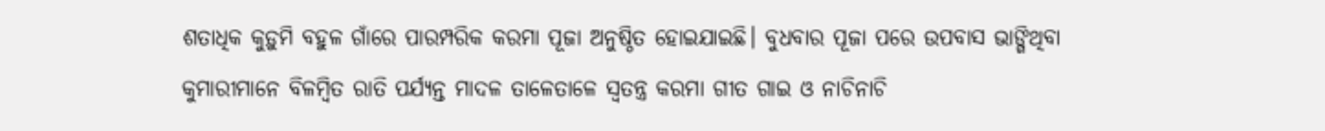ଶତାଧିକ କୁଡ଼ୁମି ବହୁଳ ଗାଁରେ ପାରମ୍ପରିକ କରମା ପୂଜା ଅନୁଷ୍ଠିତ ହୋଇଯାଇଛି। ବୁଧବାର ପୂଜା ପରେ ଉପବାସ ଭାଙ୍ଗିଥିବା କୁମାରୀମାନେ ବିଳମ୍ବିତ ରାତି ପର୍ଯ୍ୟନ୍ତ ମାଦଳ ତାଳେତାଳେ ସ୍ବତନ୍ତ୍ର କରମା ଗୀତ ଗାଇ ଓ ନାଚିନାଚି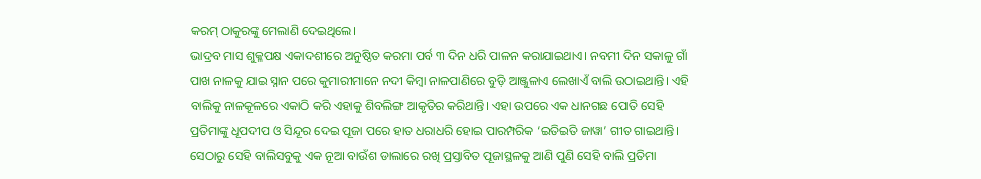କରମ୍ ଠାକୁରଙ୍କୁ ମେଲାଣି ଦେଇଥିଲେ।
ଭାଦ୍ରବ ମାସ ଶୁକ୍ଳପକ୍ଷ ଏକାଦଶୀରେ ଅନୁଷ୍ଠିତ କରମା ପର୍ବ ୩ ଦିନ ଧରି ପାଳନ କରାଯାଇଥାଏ। ନବମୀ ଦିନ ସକାଳୁ ଗାଁ ପାଖ ନାଳକୁ ଯାଇ ସ୍ନାନ ପରେ କୁମାରୀମାନେ ନଦୀ କିମ୍ବା ନାଳପାଣିରେ ବୁଡ଼ି ଆଞ୍ଜୁଳାଏ ଲେଖାଏଁ ବାଲି ଉଠାଇଥାନ୍ତି। ଏହି ବାଲିକୁ ନାଳକୂଳରେ ଏକାଠି କରି ଏହାକୁ ଶିବଲିଙ୍ଗ ଆକୃତିର କରିଥାନ୍ତି। ଏହା ଉପରେ ଏକ ଧାନଗଛ ପୋତି ସେହି ପ୍ରତିମାଙ୍କୁ ଧୂପଦୀପ ଓ ସିନ୍ଦୂର ଦେଇ ପୂଜା ପରେ ହାତ ଧରାଧରି ହୋଇ ପାରମ୍ପରିକ ‘ଇତିଇତି ଜାୱା’ ଗୀତ ଗାଇଥାନ୍ତି। ସେଠାରୁ ସେହି ବାଲିସବୁକୁ ଏକ ନୂଆ ବାଉଁଶ ଡାଲାରେ ରଖି ପ୍ରସ୍ତାବିତ ପୂଜାସ୍ଥଳକୁ ଆଣି ପୁଣି ସେହି ବାଲି ପ୍ରତିମା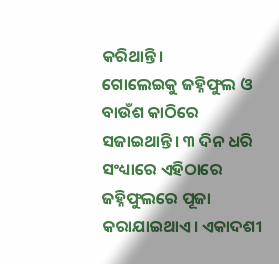କରିଥାନ୍ତି।
ଗୋଲେଇକୁ ଜହ୍ନିଫୁଲ ଓ ବାଉଁଶ କାଠିରେ ସଜାଇଥାନ୍ତି। ୩ ଦିନ ଧରି ସଂଧ୍ୟାରେ ଏହିଠାରେ ଜହ୍ନିଫୁଲରେ ପୂଜା କରାଯାଇଥାଏ। ଏକାଦଶୀ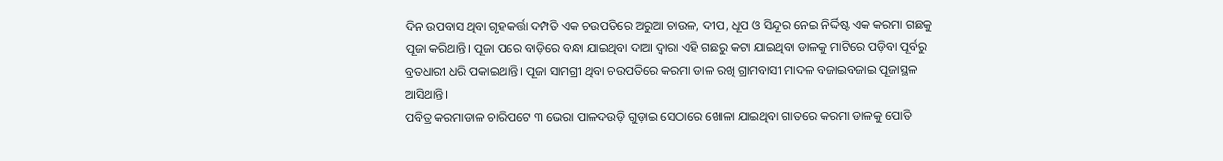ଦିନ ଉପବାସ ଥିବା ଗୃହକର୍ତ୍ତା ଦମ୍ପତି ଏକ ଚଉପତିରେ ଅରୁଆ ଚାଉଳ, ଦୀପ, ଧୂପ ଓ ସିନ୍ଦୂର ନେଇ ନିର୍ଦ୍ଦିଷ୍ଟ ଏକ କରମା ଗଛକୁ ପୂଜା କରିଥାନ୍ତି। ପୂଜା ପରେ ବାଡ଼ିରେ ବନ୍ଧା ଯାଇଥିବା ଦାଆ ଦ୍ବାରା ଏହି ଗଛରୁ କଟା ଯାଇଥିବା ଡାଳକୁ ମାଟିରେ ପଡ଼ିବା ପୂର୍ବରୁ ବ୍ରତଧାରୀ ଧରି ପକାଇଥାନ୍ତି। ପୂଜା ସାମଗ୍ରୀ ଥିବା ଚଉପତିରେ କରମା ଡାଳ ରଖି ଗ୍ରାମବାସୀ ମାଦଳ ବଜାଇବଜାଇ ପୂଜାସ୍ଥଳ ଆସିଥାନ୍ତି।
ପବିତ୍ର କରମାଡାଳ ଚାରିପଟେ ୩ ଭେରା ପାଳଦଉଡ଼ି ଗୁଡ଼ାଇ ସେଠାରେ ଖୋଳା ଯାଇଥିବା ଗାତରେ କରମା ଡାଳକୁ ପୋତି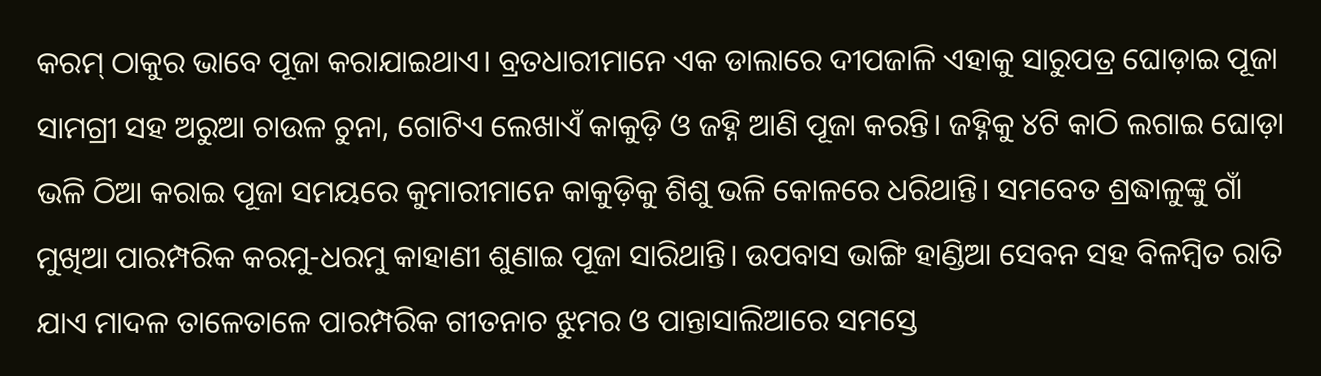କରମ୍ ଠାକୁର ଭାବେ ପୂଜା କରାଯାଇଥାଏ। ବ୍ରତଧାରୀମାନେ ଏକ ଡାଲାରେ ଦୀପଜାଳି ଏହାକୁ ସାରୁପତ୍ର ଘୋଡ଼ାଇ ପୂଜା ସାମଗ୍ରୀ ସହ ଅରୁଆ ଚାଉଳ ଚୁନା, ଗୋଟିଏ ଲେଖାଏଁ କାକୁଡ଼ି ଓ ଜହ୍ନି ଆଣି ପୂଜା କରନ୍ତି। ଜହ୍ନିକୁ ୪ଟି କାଠି ଲଗାଇ ଘୋଡ଼ା ଭଳି ଠିଆ କରାଇ ପୂଜା ସମୟରେ କୁମାରୀମାନେ କାକୁଡ଼ିକୁ ଶିଶୁ ଭଳି କୋଳରେ ଧରିଥାନ୍ତି। ସମବେତ ଶ୍ରଦ୍ଧାଳୁଙ୍କୁ ଗାଁ ମୁଖିଆ ପାରମ୍ପରିକ କରମୁ-ଧରମୁ କାହାଣୀ ଶୁଣାଇ ପୂଜା ସାରିଥାନ୍ତି। ଉପବାସ ଭାଙ୍ଗି ହାଣ୍ଡିଆ ସେବନ ସହ ବିଳମ୍ବିତ ରାତି ଯାଏ ମାଦଳ ତାଳେତାଳେ ପାରମ୍ପରିକ ଗୀତନାଚ ଝୁମର ଓ ପାନ୍ତାସାଲିଆରେ ସମସ୍ତେ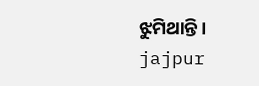ଝୁମିଥାନ୍ତି।
jajpur